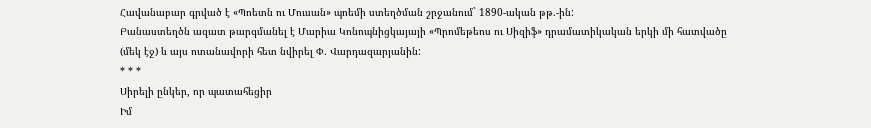Հավանաբար գրված է «Պոետն ու Մուսան» պոեմի ստեղծման շրջանում` 1890-ական թթ.-ին:
Բանաստեղծն ազատ թարգմանել է Մարիա Կոնոպնիցկայայի «Պրոմեթեոս ու Սիզիֆ» դրամատիկական երկի մի հատվածը (մեկ էջ) և այս ոտանավորի հետ նվիրել Փ. Վարդազարյանին:
* * *
Սիրելի ընկեր, որ պատահեցիր
Իմ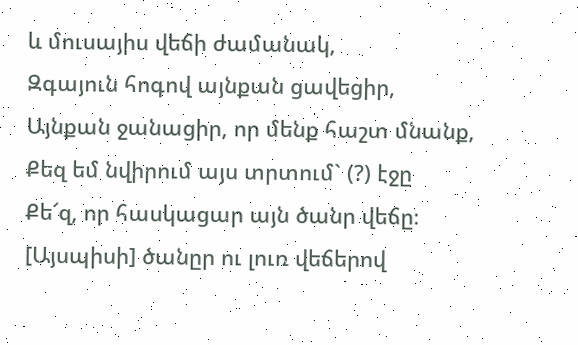և մուսայիս վեճի ժամանակ,
Զգայուն հոգով այնքան ցավեցիր,
Այնքան ջանացիր, որ մենք հաշտ մնանք,
Քեզ եմ նվիրում այս տրտում` (?) էջը
Քե՜զ, որ հասկացար այն ծանր վեճը։
[Այսպիսի] ծանըր ու լուռ վեճերով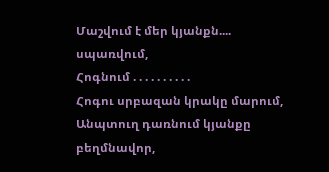Մաշվում է մեր կյանքն.... սպառվում,
Հոգնում . . . . . . . . . .
Հոգու սրբազան կրակը մարում,
Անպտուղ դառնում կյանքը բեղմնավոր,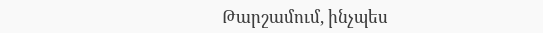Թարշամում, ինչպես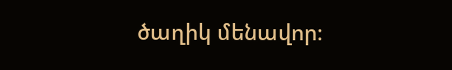ծաղիկ մենավոր։